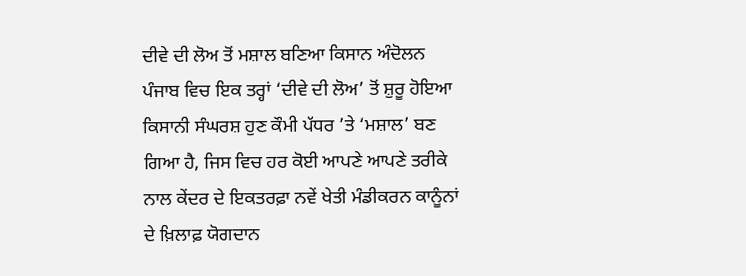ਦੀਵੇ ਦੀ ਲੋਅ ਤੋਂ ਮਸ਼ਾਲ ਬਣਿਆ ਕਿਸਾਨ ਅੰਦੋਲਨ
ਪੰਜਾਬ ਵਿਚ ਇਕ ਤਰ੍ਹਾਂ ‘ਦੀਵੇ ਦੀ ਲੋਅ’ ਤੋਂ ਸ਼ੁਰੂ ਹੋਇਆ ਕਿਸਾਨੀ ਸੰਘਰਸ਼ ਹੁਣ ਕੌਮੀ ਪੱਧਰ ’ਤੇ ‘ਮਸ਼ਾਲ’ ਬਣ ਗਿਆ ਹੈ, ਜਿਸ ਵਿਚ ਹਰ ਕੋਈ ਆਪਣੇ ਆਪਣੇ ਤਰੀਕੇ ਨਾਲ ਕੇਂਦਰ ਦੇ ਇਕਤਰਫ਼ਾ ਨਵੇਂ ਖੇਤੀ ਮੰਡੀਕਰਨ ਕਾਨੂੰਨਾਂ ਦੇ ਖ਼ਿਲਾਫ਼ ਯੋਗਦਾਨ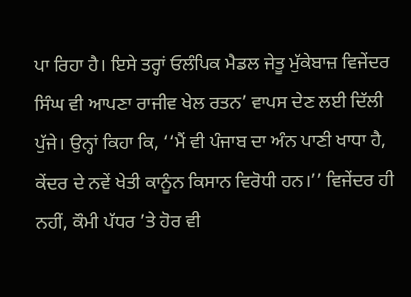ਪਾ ਰਿਹਾ ਹੈ। ਇਸੇ ਤਰ੍ਹਾਂ ਓਲੰਪਿਕ ਮੈਡਲ ਜੇਤੂ ਮੁੱਕੇਬਾਜ਼ ਵਿਜੇਂਦਰ ਸਿੰਘ ਵੀ ਆਪਣਾ ਰਾਜੀਵ ਖੇਲ ਰਤਨ’ ਵਾਪਸ ਦੇਣ ਲਈ ਦਿੱਲੀ ਪੁੱਜੇ। ਉਨ੍ਹਾਂ ਕਿਹਾ ਕਿ, ‘‘ਮੈਂ ਵੀ ਪੰਜਾਬ ਦਾ ਅੰਨ ਪਾਣੀ ਖਾਧਾ ਹੈ, ਕੇਂਦਰ ਦੇ ਨਵੇਂ ਖੇਤੀ ਕਾਨੂੰਨ ਕਿਸਾਨ ਵਿਰੋਧੀ ਹਨ।’’ ਵਿਜੇਂਦਰ ਹੀ ਨਹੀਂ, ਕੌਮੀ ਪੱਧਰ ’ਤੇ ਹੋਰ ਵੀ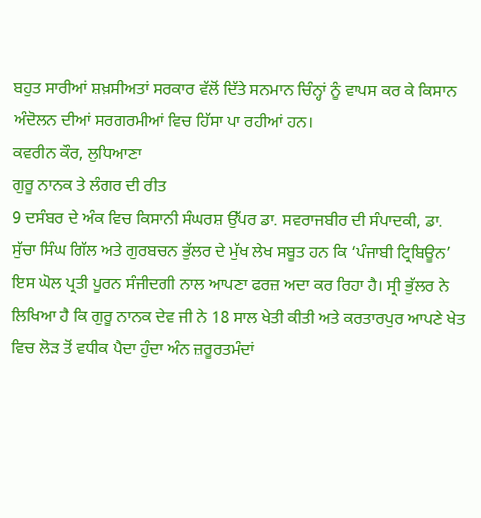ਬਹੁਤ ਸਾਰੀਆਂ ਸ਼ਖ਼ਸੀਅਤਾਂ ਸਰਕਾਰ ਵੱਲੋਂ ਦਿੱਤੇ ਸਨਮਾਨ ਚਿੰਨ੍ਹਾਂ ਨੂੰ ਵਾਪਸ ਕਰ ਕੇ ਕਿਸਾਨ ਅੰਦੋਲਨ ਦੀਆਂ ਸਰਗਰਮੀਆਂ ਵਿਚ ਹਿੱਸਾ ਪਾ ਰਹੀਆਂ ਹਨ।
ਕਵਰੀਨ ਕੌਰ, ਲੁਧਿਆਣਾ
ਗੁਰੂ ਨਾਨਕ ਤੇ ਲੰਗਰ ਦੀ ਰੀਤ
9 ਦਸੰਬਰ ਦੇ ਅੰਕ ਵਿਚ ਕਿਸਾਨੀ ਸੰਘਰਸ਼ ਉੱਪਰ ਡਾ. ਸਵਰਾਜਬੀਰ ਦੀ ਸੰਪਾਦਕੀ, ਡਾ. ਸੁੱਚਾ ਸਿੰਘ ਗਿੱਲ ਅਤੇ ਗੁਰਬਚਨ ਭੁੱਲਰ ਦੇ ਮੁੱਖ ਲੇਖ ਸਬੂਤ ਹਨ ਕਿ ‘ਪੰਜਾਬੀ ਟ੍ਰਿਬਿਊਨ’ ਇਸ ਘੋਲ ਪ੍ਰਤੀ ਪੂਰਨ ਸੰਜੀਦਗੀ ਨਾਲ ਆਪਣਾ ਫਰਜ਼ ਅਦਾ ਕਰ ਰਿਹਾ ਹੈ। ਸ੍ਰੀ ਭੁੱਲਰ ਨੇ ਲਿਖਿਆ ਹੈ ਕਿ ਗੁਰੂ ਨਾਨਕ ਦੇਵ ਜੀ ਨੇ 18 ਸਾਲ ਖੇਤੀ ਕੀਤੀ ਅਤੇ ਕਰਤਾਰਪੁਰ ਆਪਣੇ ਖੇਤ ਵਿਚ ਲੋੜ ਤੋਂ ਵਧੀਕ ਪੈਦਾ ਹੁੰਦਾ ਅੰਨ ਜ਼ਰੂਰਤਮੰਦਾਂ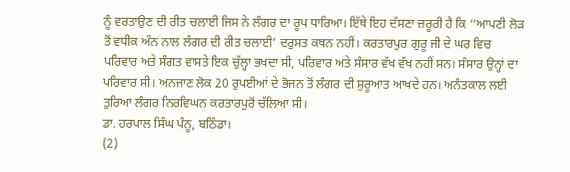ਨੂੰ ਵਰਤਾਉਣ ਦੀ ਰੀਤ ਚਲਾਈ ਜਿਸ ਨੇ ਲੰਗਰ ਦਾ ਰੂਪ ਧਾਰਿਆ। ਇੱਥੇ ਇਹ ਦੱਸਣਾ ਜ਼ਰੂਰੀ ਹੈ ਕਿ ‘‘ਆਪਣੀ ਲੋੜ ਤੋਂ ਵਧੀਕ ਅੰਨ ਨਾਲ ਲੰਗਰ ਦੀ ਰੀਤ ਚਲਾਈ’ ਦਰੁਸਤ ਕਥਨ ਨਹੀਂ। ਕਰਤਾਰਪੁਰ ਗੁਰੂ ਜੀ ਦੇ ਘਰ ਵਿਚ ਪਰਿਵਾਰ ਅਤੇ ਸੰਗਤ ਵਾਸਤੇ ਇਕ ਚੁੱਲ੍ਹਾ ਭਖਦਾ ਸੀ, ਪਰਿਵਾਰ ਅਤੇ ਸੰਸਾਰ ਵੱਖ ਵੱਖ ਨਹੀਂ ਸਨ। ਸੰਸਾਰ ਉਨ੍ਹਾਂ ਦਾ ਪਰਿਵਾਰ ਸੀ। ਅਨਜਾਣ ਲੋਕ 20 ਰੁਪਈਆਂ ਦੇ ਭੋਜਨ ਤੋਂ ਲੰਗਰ ਦੀ ਸ਼ੁਰੂਆਤ ਆਖਦੇ ਹਨ। ਅਨੰਤਕਾਲ ਲਈ ਤੁਰਿਆ ਲੰਗਰ ਨਿਰਵਿਘਨ ਕਰਤਾਰਪੁਰੋਂ ਚੱਲਿਆ ਸੀ।
ਡਾ. ਹਰਪਾਲ ਸਿੰਘ ਪੰਨੂ, ਬਠਿੰਡਾ।
(2)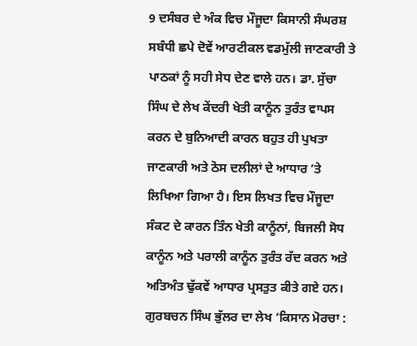9 ਦਸੰਬਰ ਦੇ ਅੰਕ ਵਿਚ ਮੌਜੂਦਾ ਕਿਸਾਨੀ ਸੰਘਰਸ਼ ਸਬੰਧੀ ਛਪੇ ਦੋਵੇਂ ਆਰਟੀਕਲ ਵਡਮੁੱਲੀ ਜਾਣਕਾਰੀ ਤੇ ਪਾਠਕਾਂ ਨੂੰ ਸਹੀ ਸੇਧ ਦੇਣ ਵਾਲੇ ਹਨ। ਡਾ. ਸੁੱਚਾ ਸਿੰਘ ਦੇ ਲੇਖ ਕੇਂਦਰੀ ਖੇਤੀ ਕਾਨੂੰਨ ਤੁਰੰਤ ਵਾਪਸ ਕਰਨ ਦੇ ਬੁਨਿਆਦੀ ਕਾਰਨ ਬਹੁਤ ਹੀ ਪੁਖਤਾ ਜਾਣਕਾਰੀ ਅਤੇ ਠੋਸ ਦਲੀਲਾਂ ਦੇ ਆਧਾਰ ’ਤੇ ਲਿਖਿਆ ਗਿਆ ਹੈ। ਇਸ ਲਿਖਤ ਵਿਚ ਮੌਜੂਦਾ ਸੰਕਟ ਦੇ ਕਾਰਨ ਤਿੰਨ ਖੇਤੀ ਕਾਨੂੰਨਾਂ, ਬਿਜਲੀ ਸੋਧ ਕਾਨੂੰਨ ਅਤੇ ਪਰਾਲੀ ਕਾਨੂੰਨ ਤੁਰੰਤ ਰੱਦ ਕਰਨ ਅਤੇ ਅਤਿਅੰਤ ਢੁੱਕਵੇਂ ਆਧਾਰ ਪ੍ਰਸਤੁਤ ਕੀਤੇ ਗਏ ਹਨ। ਗੁਰਬਚਨ ਸਿੰਘ ਭੁੱਲਰ ਦਾ ਲੇਖ ‘ਕਿਸਾਨ ਮੋਰਚਾ :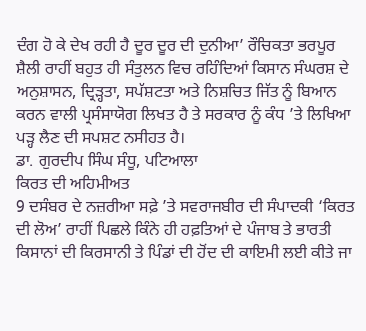ਦੰਗ ਹੋ ਕੇ ਦੇਖ ਰਹੀ ਹੈ ਦੂਰ ਦੂਰ ਦੀ ਦੁਨੀਆ’ ਰੌਚਿਕਤਾ ਭਰਪੂਰ ਸ਼ੈਲੀ ਰਾਹੀਂ ਬਹੁਤ ਹੀ ਸੰਤੁਲਨ ਵਿਚ ਰਹਿੰਦਿਆਂ ਕਿਸਾਨ ਸੰਘਰਸ਼ ਦੇ ਅਨੁਸ਼ਾਸਨ, ਦ੍ਰਿੜ੍ਹਤਾ, ਸਪੱਸ਼ਟਤਾ ਅਤੇ ਨਿਸ਼ਚਿਤ ਜਿੱਤ ਨੂੰ ਬਿਆਨ ਕਰਨ ਵਾਲੀ ਪ੍ਰਸੰਸਾਯੋਗ ਲਿਖਤ ਹੈ ਤੇ ਸਰਕਾਰ ਨੂੰ ਕੰਧ ’ਤੇ ਲਿਖਿਆ ਪੜ੍ਹ ਲੈਣ ਦੀ ਸਪਸ਼ਟ ਨਸੀਹਤ ਹੈ।
ਡਾ. ਗੁਰਦੀਪ ਸਿੰਘ ਸੰਧੂ, ਪਟਿਆਲਾ
ਕਿਰਤ ਦੀ ਅਹਿਮੀਅਤ
9 ਦਸੰਬਰ ਦੇ ਨਜ਼ਰੀਆ ਸਫ਼ੇ ’ਤੇ ਸਵਰਾਜਬੀਰ ਦੀ ਸੰਪਾਦਕੀ ‘ਕਿਰਤ ਦੀ ਲੋਅ’ ਰਾਹੀਂ ਪਿਛਲੇ ਕਿੰਨੇ ਹੀ ਹਫ਼ਤਿਆਂ ਦੇ ਪੰਜਾਬ ਤੇ ਭਾਰਤੀ ਕਿਸਾਨਾਂ ਦੀ ਕਿਰਸਾਨੀ ਤੇ ਪਿੰਡਾਂ ਦੀ ਹੋਂਦ ਦੀ ਕਾਇਮੀ ਲਈ ਕੀਤੇ ਜਾ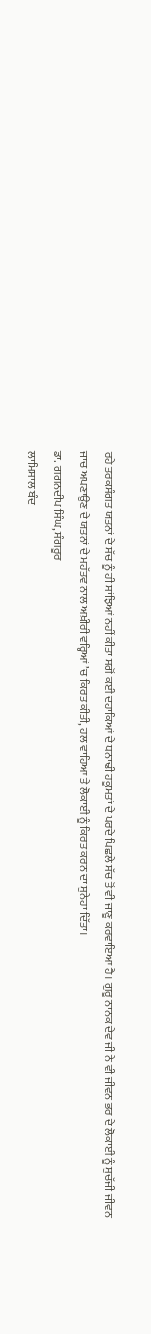ਰਹੇ ਤਰਕਸੰਗਤ ਯਤਨਾਂ ਦੇ ਸੱਚ ਨੂੰ ਹੀ ਸਾਂਝਿਆਂ ਨਹੀਂ ਕੀਤਾ ਸਗੋਂ ਕਈ ਦਹਾਕਿਆਂ ਦੇ ਧਨਾਢੀ ਹਕੂਮਤਾਂ ਦੇ ਪਰਦੇ ਪਿਛਲੇ ਸੱਚ ਤੋਂ ਵੀ ਜਾਣੂ ਕਰਵਾਇਆ ਹੈ। ਗੁਰੂ ਨਾਨਕ ਦੇਵ ਜੀ ਨੇ ਵੀ ਜੀਵਨ ਭਰ ਦੇ ਲੋਕਾਈ ਨੂੰ ਸੁਚੱਜੀ ਜੀਵਨ ਜਾਚ ਅਪਣਾਉਣ ਦੇ ਯਤਨਾਂ ਦੇ ਮਹੱਤਵ ਨਾਲ ਅਖ਼ੀਰੀ ਵਰ੍ਹਿਆਂ ’ਚ ਕਿਰਤ ਕੀਤੀ, ਹਲ ਵਾਹਿਆ ਤੇ ਲੋਕਾਈ ਨੂੰ ਕਿਰਤ ਕਰਨ ਦਾ ਸੁਨੇਹਾ ਦਿੱਤਾ।
ਡਾ. ਗਗਨਦੀਪ ਸਿੰਘ, ਸੰਗਰੂਰ
ਲਾਮਿਸਾਲ ਬੰਦ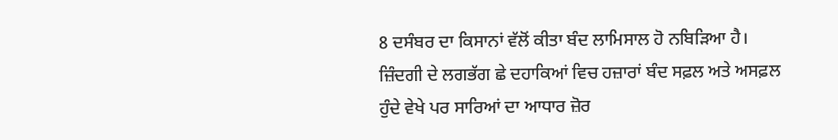8 ਦਸੰਬਰ ਦਾ ਕਿਸਾਨਾਂ ਵੱਲੋਂ ਕੀਤਾ ਬੰਦ ਲਾਮਿਸਾਲ ਹੋ ਨਬਿੜਿਆ ਹੈ। ਜ਼ਿੰਦਗੀ ਦੇ ਲਗਭੱਗ ਛੇ ਦਹਾਕਿਆਂ ਵਿਚ ਹਜ਼ਾਰਾਂ ਬੰਦ ਸਫ਼ਲ ਅਤੇ ਅਸਫ਼ਲ ਹੁੰਦੇ ਵੇਖੇ ਪਰ ਸਾਰਿਆਂ ਦਾ ਆਧਾਰ ਜ਼ੋਰ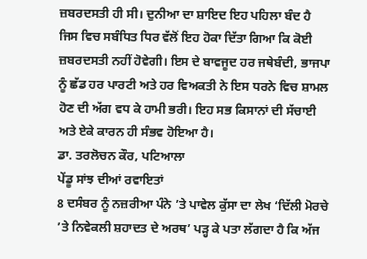ਜ਼ਬਰਦਸਤੀ ਹੀ ਸੀ। ਦੁਨੀਆ ਦਾ ਸ਼ਾਇਦ ਇਹ ਪਹਿਲਾ ਬੰਦ ਹੈ ਜਿਸ ਵਿਚ ਸਬੰਧਿਤ ਧਿਰ ਵੱਲੋਂ ਇਹ ਹੋਕਾ ਦਿੱਤਾ ਗਿਆ ਕਿ ਕੋਈ ਜ਼ਬਰਦਸਤੀ ਨਹੀਂ ਹੋਵੇਗੀ। ਇਸ ਦੇ ਬਾਵਜੂਦ ਹਰ ਜਥੇਬੰਦੀ, ਭਾਜਪਾ ਨੂੰ ਛੱਡ ਹਰ ਪਾਰਟੀ ਅਤੇ ਹਰ ਵਿਅਕਤੀ ਨੇ ਇਸ ਧਰਨੇ ਵਿਚ ਸ਼ਾਮਲ ਹੋਣ ਦੀ ਅੱਗ ਵਧ ਕੇ ਹਾਮੀ ਭਰੀ। ਇਹ ਸਭ ਕਿਸਾਨਾਂ ਦੀ ਸੱਚਾਈ ਅਤੇ ਏਕੇ ਕਾਰਨ ਹੀ ਸੰਭਵ ਹੋਇਆ ਹੈ।
ਡਾ. ਤਰਲੋਚਨ ਕੌਰ, ਪਟਿਆਲਾ
ਪੇਂਡੂ ਸਾਂਝ ਦੀਆਂ ਰਵਾਇਤਾਂ
8 ਦਸੰਬਰ ਨੂੰ ਨਜ਼ਰੀਆ ਪੰਨੇ ’ਤੇ ਪਾਵੇਲ ਕੁੱਸਾ ਦਾ ਲੇਖ ‘ਦਿੱਲੀ ਮੋਰਚੇ ’ਤੇ ਨਿਵੇਕਲੀ ਸ਼ਹਾਦਤ ਦੇ ਅਰਥ’ ਪੜ੍ਹ ਕੇ ਪਤਾ ਲੱਗਦਾ ਹੈ ਕਿ ਅੱਜ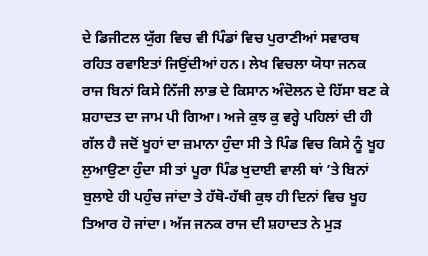ਦੇ ਡਿਜੀਟਲ ਯੁੱਗ ਵਿਚ ਵੀ ਪਿੰਡਾਂ ਵਿਚ ਪੁਰਾਣੀਆਂ ਸਵਾਰਥ ਰਹਿਤ ਰਵਾਇਤਾਂ ਜਿਉਂਦੀਆਂ ਹਨ। ਲੇਖ ਵਿਚਲਾ ਯੋਧਾ ਜਨਕ ਰਾਜ ਬਿਨਾਂ ਕਿਸੇ ਨਿੱਜੀ ਲਾਭ ਦੇ ਕਿਸਾਨ ਅੰਦੋਲਨ ਦੇ ਹਿੱਸਾ ਬਣ ਕੇ ਸ਼ਹਾਦਤ ਦਾ ਜਾਮ ਪੀ ਗਿਆ। ਅਜੇ ਕੁਝ ਕੁ ਵਰ੍ਹੇ ਪਹਿਲਾਂ ਦੀ ਹੀ ਗੱਲ ਹੈ ਜਦੋਂ ਖੂਹਾਂ ਦਾ ਜ਼ਮਾਨਾ ਹੁੰਦਾ ਸੀ ਤੇ ਪਿੰਡ ਵਿਚ ਕਿਸੇ ਨੂੰ ਖੂਹ ਲੁਆਉਣਾ ਹੁੰਦਾ ਸੀ ਤਾਂ ਪੂਰਾ ਪਿੰਡ ਖੁਦਾਈ ਵਾਲੀ ਥਾਂ ’ਤੇ ਬਿਨਾਂ ਬੁਲਾਏ ਹੀ ਪਹੁੰਚ ਜਾਂਦਾ ਤੇ ਹੱਥੋ-ਹੱਥੀ ਕੁਝ ਹੀ ਦਿਨਾਂ ਵਿਚ ਖੂਹ ਤਿਆਰ ਹੋ ਜਾਂਦਾ। ਅੱਜ ਜਨਕ ਰਾਜ ਦੀ ਸ਼ਹਾਦਤ ਨੇ ਮੁੜ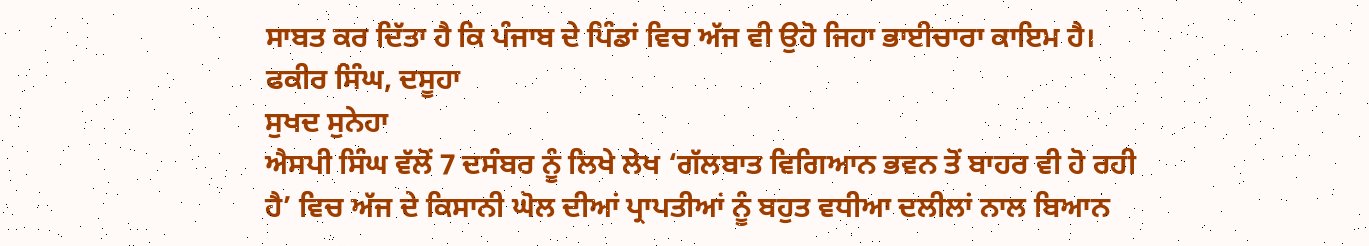ਸਾਬਤ ਕਰ ਦਿੱਤਾ ਹੈ ਕਿ ਪੰਜਾਬ ਦੇ ਪਿੰਡਾਂ ਵਿਚ ਅੱਜ ਵੀ ਉਹੋ ਜਿਹਾ ਭਾਈਚਾਰਾ ਕਾਇਮ ਹੈ।
ਫਕੀਰ ਸਿੰਘ, ਦਸੂਹਾ
ਸੁਖਦ ਸੁਨੇਹਾ
ਐਸਪੀ ਸਿੰਘ ਵੱਲੋਂ 7 ਦਸੰਬਰ ਨੂੰ ਲਿਖੇ ਲੇਖ ‘ਗੱਲਬਾਤ ਵਿਗਿਆਨ ਭਵਨ ਤੋਂ ਬਾਹਰ ਵੀ ਹੋ ਰਹੀ ਹੈ’ ਵਿਚ ਅੱਜ ਦੇ ਕਿਸਾਨੀ ਘੋਲ ਦੀਆਂ ਪ੍ਰਾਪਤੀਆਂ ਨੂੰ ਬਹੁਤ ਵਧੀਆ ਦਲੀਲਾਂ ਨਾਲ ਬਿਆਨ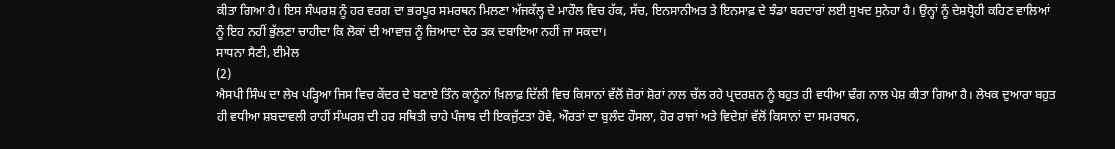ਕੀਤਾ ਗਿਆ ਹੈ। ਇਸ ਸੰਘਰਸ਼ ਨੂੰ ਹਰ ਵਰਗ ਦਾ ਭਰਪੂਰ ਸਮਰਥਨ ਮਿਲਣਾ ਅੱਜਕੱਲ੍ਹ ਦੇ ਮਾਹੌਲ ਵਿਚ ਹੱਕ, ਸੱਚ, ਇਨਸਾਨੀਅਤ ਤੇ ਇਨਸਾਫ਼ ਦੇ ਝੰਡਾ ਬਰਦਾਰਾਂ ਲਈ ਸੁਖਦ ਸੁਨੇਹਾ ਹੈ। ਉਨ੍ਹਾਂ ਨੂੰ ਦੇਸ਼ਧ੍ਰੋਹੀ ਕਹਿਣ ਵਾਲਿਆਂ ਨੂੰ ਇਹ ਨਹੀਂ ਭੁੱਲਣਾ ਚਾਹੀਦਾ ਕਿ ਲੋਕਾਂ ਦੀ ਆਵਾਜ਼ ਨੂੰ ਜ਼ਿਆਦਾ ਦੇਰ ਤਕ ਦਬਾਇਆ ਨਹੀਂ ਜਾ ਸਕਦਾ।
ਸਾਧਨਾ ਸੈਣੀ, ਈਮੇਲ
(2)
ਐਸਪੀ ਸਿੰਘ ਦਾ ਲੇਖ ਪੜ੍ਹਿਆ ਜਿਸ ਵਿਚ ਕੇਂਦਰ ਦੇ ਬਣਾਏ ਤਿੰਨ ਕਾਨੂੰਨਾਂ ਖ਼ਿਲਾਫ਼ ਦਿੱਲੀ ਵਿਚ ਕਿਸਾਨਾਂ ਵੱਲੋਂ ਜ਼ੋਰਾਂ ਸ਼ੋਰਾਂ ਨਾਲ ਚੱਲ ਰਹੇ ਪ੍ਰਦਰਸ਼ਨ ਨੂੰ ਬਹੁਤ ਹੀ ਵਧੀਆ ਢੰਗ ਨਾਲ ਪੇਸ਼ ਕੀਤਾ ਗਿਆ ਹੈ। ਲੇਖਕ ਦੁਆਰਾ ਬਹੁਤ ਹੀ ਵਧੀਆ ਸ਼ਬਦਾਵਲੀ ਰਾਹੀਂ ਸੰਘਰਸ਼ ਦੀ ਹਰ ਸਥਿਤੀ ਚਾਹੇ ਪੰਜਾਬ ਦੀ ਇਕਜੁੱਟਤਾ ਹੋਵੇ, ਔਰਤਾਂ ਦਾ ਬੁਲੰਦ ਹੌਸਲਾ, ਹੋਰ ਰਾਜਾਂ ਅਤੇ ਵਿਦੇਸ਼ਾਂ ਵੱਲੋਂ ਕਿਸਾਨਾਂ ਦਾ ਸਮਰਥਨ,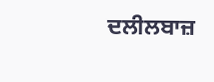ਦਲੀਲਬਾਜ਼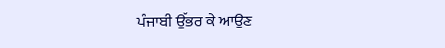ਪੰਜਾਬੀ ਉੱਭਰ ਕੇ ਆਉਣ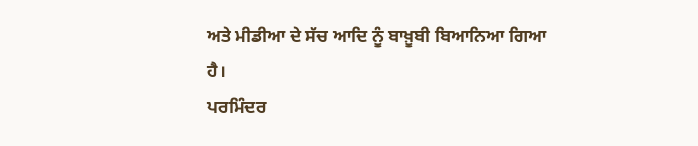ਅਤੇ ਮੀਡੀਆ ਦੇ ਸੱਚ ਆਦਿ ਨੂੰ ਬਾਖ਼ੂਬੀ ਬਿਆਨਿਆ ਗਿਆ ਹੈ।
ਪਰਮਿੰਦਰ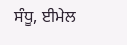ਸੰਧੂ, ਈਮੇਲ